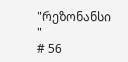"რეზონანსი "
# 56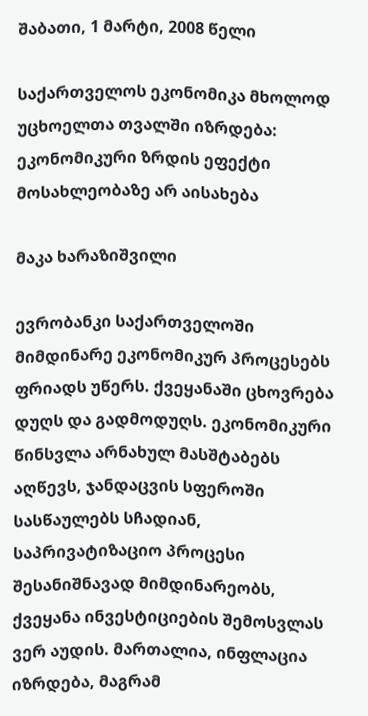შაბათი, 1 მარტი, 2008 წელი

საქართველოს ეკონომიკა მხოლოდ უცხოელთა თვალში იზრდება: ეკონომიკური ზრდის ეფექტი მოსახლეობაზე არ აისახება

მაკა ხარაზიშვილი

ევრობანკი საქართველოში მიმდინარე ეკონომიკურ პროცესებს ფრიადს უწერს. ქვეყანაში ცხოვრება დუღს და გადმოდუღს. ეკონომიკური წინსვლა არნახულ მასშტაბებს აღწევს, ჯანდაცვის სფეროში სასწაულებს სჩადიან, საპრივატიზაციო პროცესი შესანიშნავად მიმდინარეობს, ქვეყანა ინვესტიციების შემოსვლას ვერ აუდის. მართალია, ინფლაცია იზრდება, მაგრამ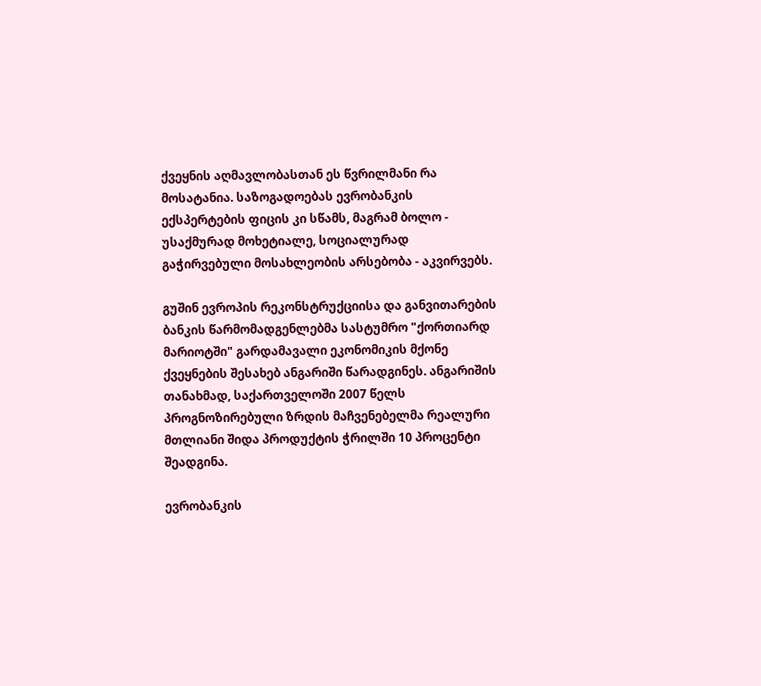ქვეყნის აღმავლობასთან ეს წვრილმანი რა მოსატანია. საზოგადოებას ევრობანკის ექსპერტების ფიცის კი სწამს, მაგრამ ბოლო - უსაქმურად მოხეტიალე, სოციალურად გაჭირვებული მოსახლეობის არსებობა - აკვირვებს.

გუშინ ევროპის რეკონსტრუქციისა და განვითარების ბანკის წარმომადგენლებმა სასტუმრო "ქორთიარდ მარიოტში" გარდამავალი ეკონომიკის მქონე ქვეყნების შესახებ ანგარიში წარადგინეს. ანგარიშის თანახმად, საქართველოში 2007 წელს პროგნოზირებული ზრდის მაჩვენებელმა რეალური მთლიანი შიდა პროდუქტის ჭრილში 10 პროცენტი შეადგინა.

ევრობანკის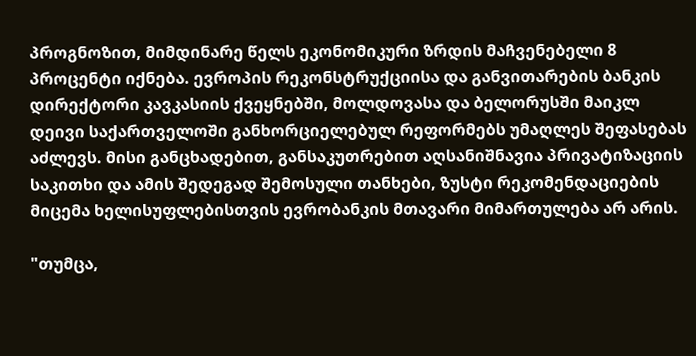პროგნოზით, მიმდინარე წელს ეკონომიკური ზრდის მაჩვენებელი 8 პროცენტი იქნება. ევროპის რეკონსტრუქციისა და განვითარების ბანკის დირექტორი კავკასიის ქვეყნებში, მოლდოვასა და ბელორუსში მაიკლ დეივი საქართველოში განხორციელებულ რეფორმებს უმაღლეს შეფასებას აძლევს. მისი განცხადებით, განსაკუთრებით აღსანიშნავია პრივატიზაციის საკითხი და ამის შედეგად შემოსული თანხები, ზუსტი რეკომენდაციების მიცემა ხელისუფლებისთვის ევრობანკის მთავარი მიმართულება არ არის.

"თუმცა,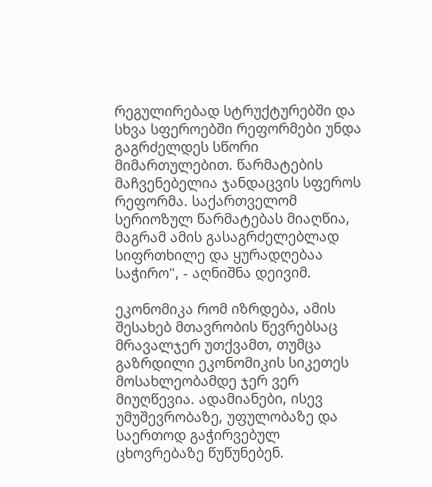რეგულირებად სტრუქტურებში და სხვა სფეროებში რეფორმები უნდა გაგრძელდეს სწორი მიმართულებით. წარმატების მაჩვენებელია ჯანდაცვის სფეროს რეფორმა. საქართველომ სერიოზულ წარმატებას მიაღწია, მაგრამ ამის გასაგრძელებლად სიფრთხილე და ყურადღებაა საჭირო", - აღნიშნა დეივიმ.

ეკონომიკა რომ იზრდება, ამის შესახებ მთავრობის წევრებსაც მრავალჯერ უთქვამთ, თუმცა გაზრდილი ეკონომიკის სიკეთეს მოსახლეობამდე ჯერ ვერ მიუღწევია. ადამიანები, ისევ უმუშევრობაზე, უფულობაზე და საერთოდ გაჭირვებულ ცხოვრებაზე წუწუნებენ.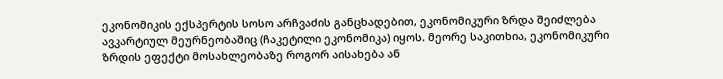ეკონომიკის ექსპერტის სოსო არჩვაძის განცხადებით, ეკონომიკური ზრდა შეიძლება ავკარტიულ მეურნეობაშიც (ჩაკეტილი ეკონომიკა) იყოს. მეორე საკითხია, ეკონომიკური ზრდის ეფექტი მოსახლეობაზე როგორ აისახება ან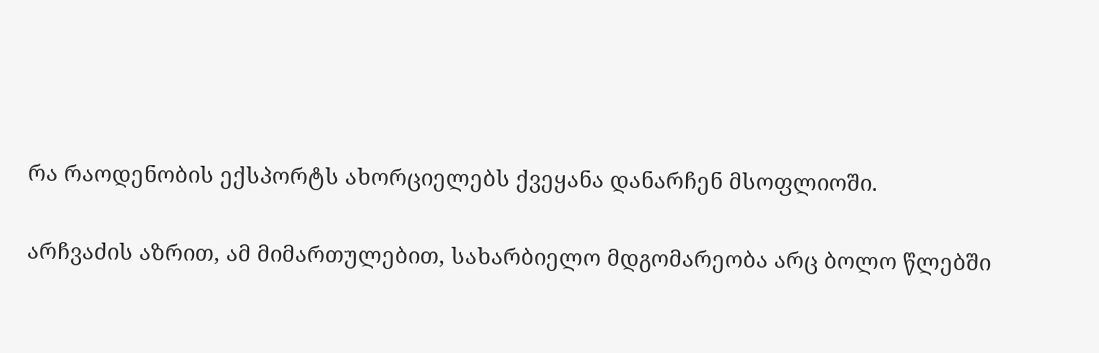რა რაოდენობის ექსპორტს ახორციელებს ქვეყანა დანარჩენ მსოფლიოში.

არჩვაძის აზრით, ამ მიმართულებით, სახარბიელო მდგომარეობა არც ბოლო წლებში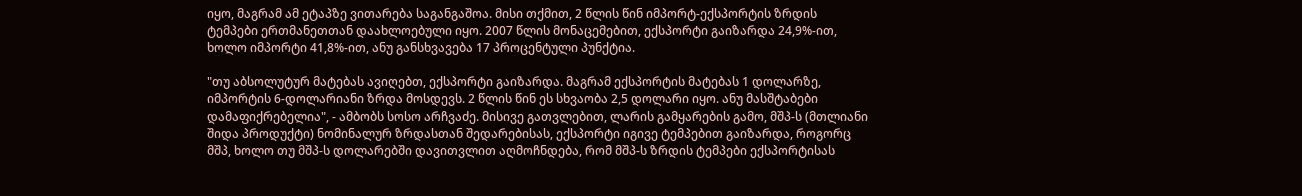იყო, მაგრამ ამ ეტაპზე ვითარება საგანგაშოა. მისი თქმით, 2 წლის წინ იმპორტ-ექსპორტის ზრდის ტემპები ერთმანეთთან დაახლოებული იყო. 2007 წლის მონაცემებით, ექსპორტი გაიზარდა 24,9%-ით, ხოლო იმპორტი 41,8%-ით, ანუ განსხვავება 17 პროცენტული პუნქტია.

"თუ აბსოლუტურ მატებას ავიღებთ, ექსპორტი გაიზარდა. მაგრამ ექსპორტის მატებას 1 დოლარზე, იმპორტის 6-დოლარიანი ზრდა მოსდევს. 2 წლის წინ ეს სხვაობა 2,5 დოლარი იყო. ანუ მასშტაბები დამაფიქრებელია", - ამბობს სოსო არჩვაძე. მისივე გათვლებით, ლარის გამყარების გამო, მშპ-ს (მთლიანი შიდა პროდუქტი) ნომინალურ ზრდასთან შედარებისას, ექსპორტი იგივე ტემპებით გაიზარდა, როგორც მშპ, ხოლო თუ მშპ-ს დოლარებში დავითვლით აღმოჩნდება, რომ მშპ-ს ზრდის ტემპები ექსპორტისას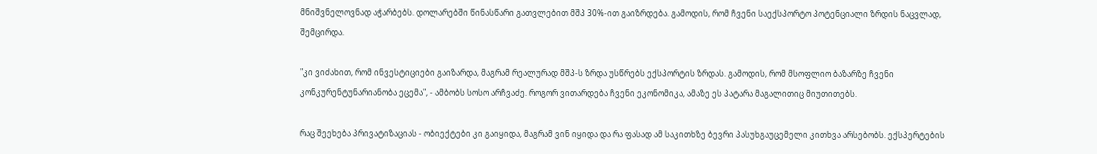მნიშვნელოვნად აჭარბებს. დოლარებში წინასწარი გათვლებით მშპ 30%-ით გაიზრდება. გამოდის, რომ ჩვენი საექსპორტო პოტენციალი ზრდის ნაცვლად, შემცირდა.

"კი ვიძახით, რომ ინვესტიციები გაიზარდა, მაგრამ რეალურად მშპ-ს ზრდა უსწრებს ექსპორტის ზრდას. გამოდის, რომ მსოფლიო ბაზარზე ჩვენი კონკურენტუნარიანობა ეცემა", - ამბობს სოსო არჩვაძე. როგორ ვითარდება ჩვენი ეკონომიკა, ამაზე ეს პატარა მაგალითიც მიუთითებს.

რაც შეეხება პრივატიზაციას - ობიექტები კი გაიყიდა, მაგრამ ვინ იყიდა და რა ფასად ამ საკითხზე ბევრი პასუხგაუცემელი კითხვა არსებობს. ექსპერტების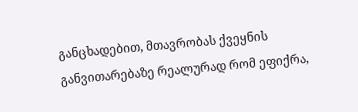განცხადებით, მთავრობას ქვეყნის განვითარებაზე რეალურად რომ ეფიქრა,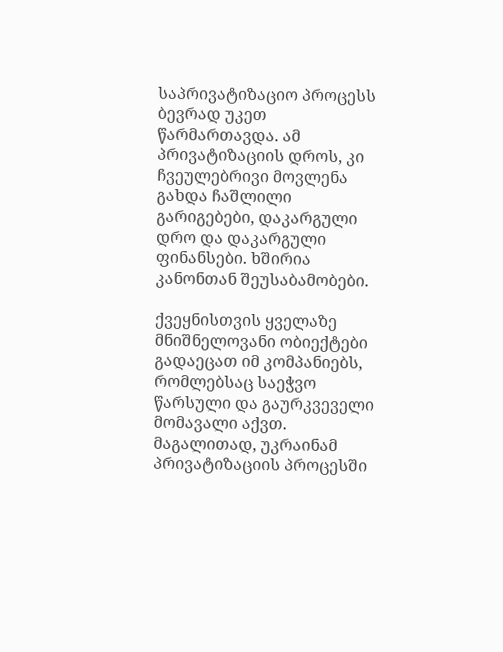საპრივატიზაციო პროცესს ბევრად უკეთ წარმართავდა. ამ პრივატიზაციის დროს, კი ჩვეულებრივი მოვლენა გახდა ჩაშლილი გარიგებები, დაკარგული დრო და დაკარგული ფინანსები. ხშირია კანონთან შეუსაბამობები.

ქვეყნისთვის ყველაზე მნიშნელოვანი ობიექტები გადაეცათ იმ კომპანიებს, რომლებსაც საეჭვო წარსული და გაურკვეველი მომავალი აქვთ. მაგალითად, უკრაინამ პრივატიზაციის პროცესში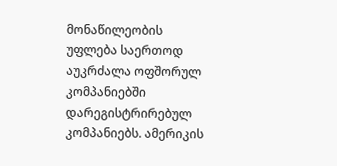მონაწილეობის უფლება საერთოდ აუკრძალა ოფშორულ კომპანიებში დარეგისტრირებულ კომპანიებს. ამერიკის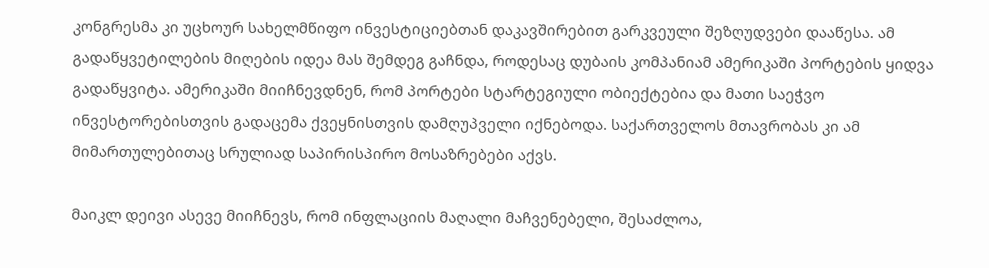კონგრესმა კი უცხოურ სახელმწიფო ინვესტიციებთან დაკავშირებით გარკვეული შეზღუდვები დააწესა. ამ გადაწყვეტილების მიღების იდეა მას შემდეგ გაჩნდა, როდესაც დუბაის კომპანიამ ამერიკაში პორტების ყიდვა გადაწყვიტა. ამერიკაში მიიჩნევდნენ, რომ პორტები სტარტეგიული ობიექტებია და მათი საეჭვო ინვესტორებისთვის გადაცემა ქვეყნისთვის დამღუპველი იქნებოდა. საქართველოს მთავრობას კი ამ მიმართულებითაც სრულიად საპირისპირო მოსაზრებები აქვს.

მაიკლ დეივი ასევე მიიჩნევს, რომ ინფლაციის მაღალი მაჩვენებელი, შესაძლოა,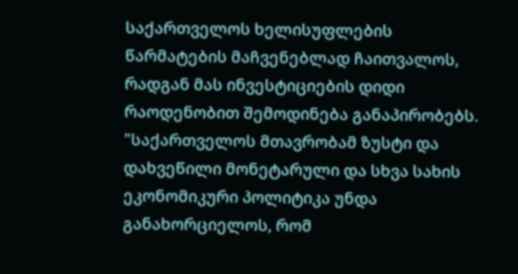საქართველოს ხელისუფლების წარმატების მაჩვენებლად ჩაითვალოს, რადგან მას ინვესტიციების დიდი რაოდენობით შემოდინება განაპირობებს. "საქართველოს მთავრობამ ზუსტი და დახვეწილი მონეტარული და სხვა სახის ეკონომიკური პოლიტიკა უნდა განახორციელოს, რომ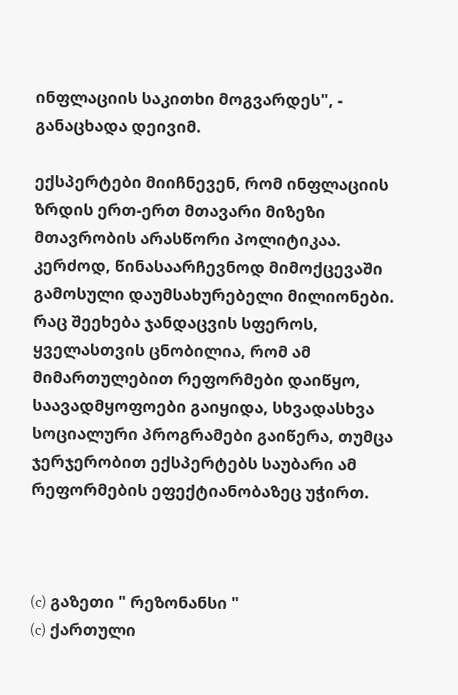ინფლაციის საკითხი მოგვარდეს", - განაცხადა დეივიმ.

ექსპერტები მიიჩნევენ, რომ ინფლაციის ზრდის ერთ-ერთ მთავარი მიზეზი მთავრობის არასწორი პოლიტიკაა. კერძოდ, წინასაარჩევნოდ მიმოქცევაში გამოსული დაუმსახურებელი მილიონები. რაც შეეხება ჯანდაცვის სფეროს, ყველასთვის ცნობილია, რომ ამ მიმართულებით რეფორმები დაიწყო, საავადმყოფოები გაიყიდა, სხვადასხვა სოციალური პროგრამები გაიწერა, თუმცა ჯერჯერობით ექსპერტებს საუბარი ამ რეფორმების ეფექტიანობაზეც უჭირთ.



(c) გაზეთი " რეზონანსი "
(c) ქართული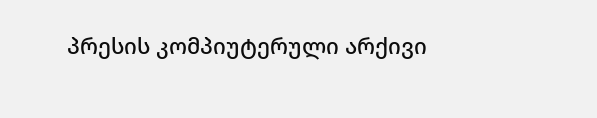პრესის კომპიუტერული არქივი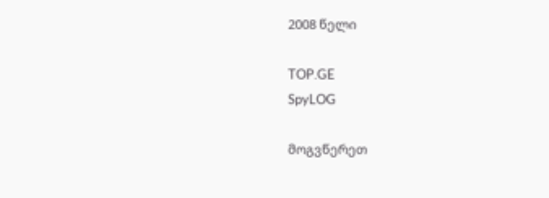2008 წელი

TOP.GE
SpyLOG

მოგვწერეთ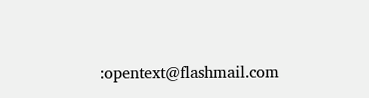:opentext@flashmail.com